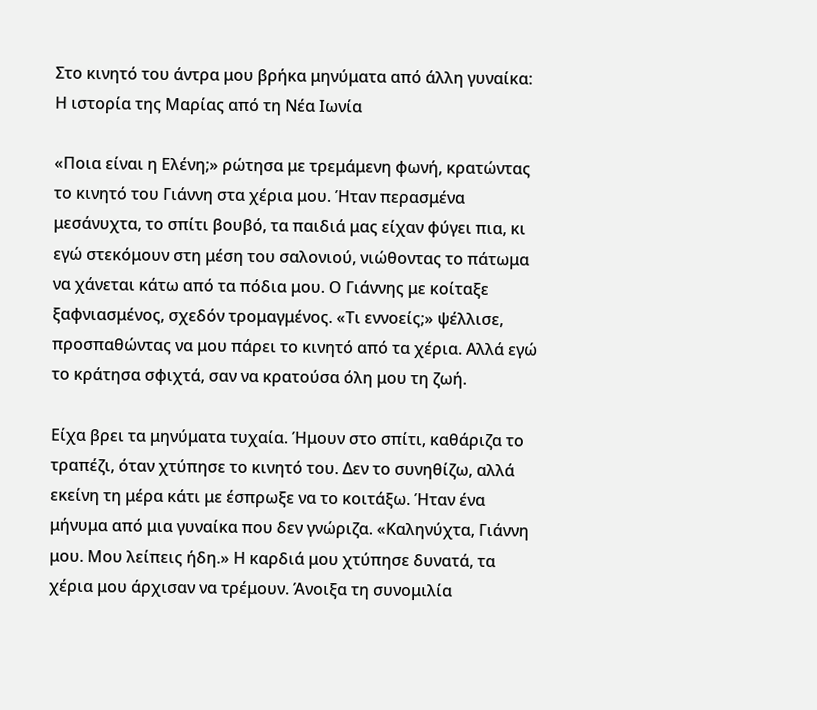Στο κινητό του άντρα μου βρήκα μηνύματα από άλλη γυναίκα: Η ιστορία της Μαρίας από τη Νέα Ιωνία

«Ποια είναι η Ελένη;» ρώτησα με τρεμάμενη φωνή, κρατώντας το κινητό του Γιάννη στα χέρια μου. Ήταν περασμένα μεσάνυχτα, το σπίτι βουβό, τα παιδιά μας είχαν φύγει πια, κι εγώ στεκόμουν στη μέση του σαλονιού, νιώθοντας το πάτωμα να χάνεται κάτω από τα πόδια μου. Ο Γιάννης με κοίταξε ξαφνιασμένος, σχεδόν τρομαγμένος. «Τι εννοείς;» ψέλλισε, προσπαθώντας να μου πάρει το κινητό από τα χέρια. Αλλά εγώ το κράτησα σφιχτά, σαν να κρατούσα όλη μου τη ζωή.

Είχα βρει τα μηνύματα τυχαία. Ήμουν στο σπίτι, καθάριζα το τραπέζι, όταν χτύπησε το κινητό του. Δεν το συνηθίζω, αλλά εκείνη τη μέρα κάτι με έσπρωξε να το κοιτάξω. Ήταν ένα μήνυμα από μια γυναίκα που δεν γνώριζα. «Καληνύχτα, Γιάννη μου. Μου λείπεις ήδη.» Η καρδιά μου χτύπησε δυνατά, τα χέρια μου άρχισαν να τρέμουν. Άνοιξα τη συνομιλία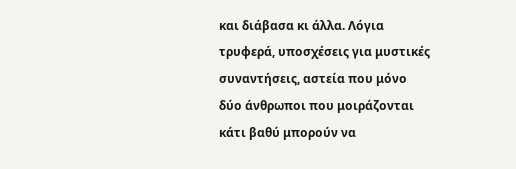και διάβασα κι άλλα. Λόγια τρυφερά, υποσχέσεις για μυστικές συναντήσεις, αστεία που μόνο δύο άνθρωποι που μοιράζονται κάτι βαθύ μπορούν να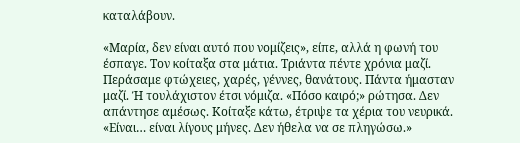καταλάβουν.

«Μαρία, δεν είναι αυτό που νομίζεις», είπε, αλλά η φωνή του έσπαγε. Τον κοίταξα στα μάτια. Τριάντα πέντε χρόνια μαζί. Περάσαμε φτώχειες, χαρές, γέννες, θανάτους. Πάντα ήμασταν μαζί. Ή τουλάχιστον έτσι νόμιζα. «Πόσο καιρό;» ρώτησα. Δεν απάντησε αμέσως. Κοίταξε κάτω, έτριψε τα χέρια του νευρικά. «Είναι… είναι λίγους μήνες. Δεν ήθελα να σε πληγώσω.»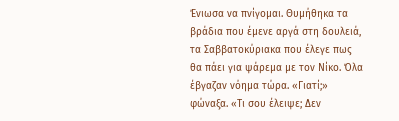Ένιωσα να πνίγομαι. Θυμήθηκα τα βράδια που έμενε αργά στη δουλειά, τα Σαββατοκύριακα που έλεγε πως θα πάει για ψάρεμα με τον Νίκο. Όλα έβγαζαν νόημα τώρα. «Γιατί;» φώναξα. «Τι σου έλειψε; Δεν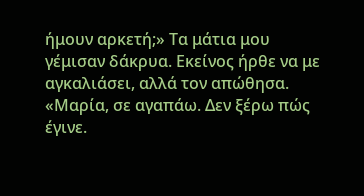ήμουν αρκετή;» Τα μάτια μου γέμισαν δάκρυα. Εκείνος ήρθε να με αγκαλιάσει, αλλά τον απώθησα. «Μαρία, σε αγαπάω. Δεν ξέρω πώς έγινε.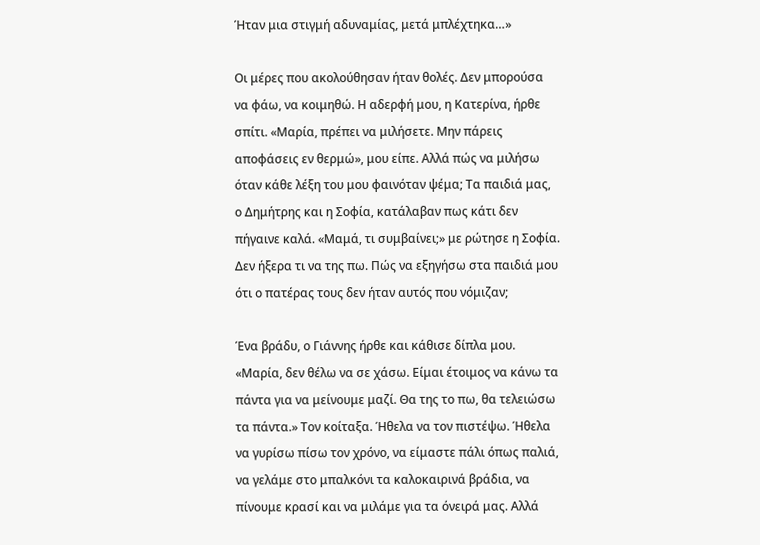Ήταν μια στιγμή αδυναμίας, μετά μπλέχτηκα…»

Οι μέρες που ακολούθησαν ήταν θολές. Δεν μπορούσα να φάω, να κοιμηθώ. Η αδερφή μου, η Κατερίνα, ήρθε σπίτι. «Μαρία, πρέπει να μιλήσετε. Μην πάρεις αποφάσεις εν θερμώ», μου είπε. Αλλά πώς να μιλήσω όταν κάθε λέξη του μου φαινόταν ψέμα; Τα παιδιά μας, ο Δημήτρης και η Σοφία, κατάλαβαν πως κάτι δεν πήγαινε καλά. «Μαμά, τι συμβαίνει;» με ρώτησε η Σοφία. Δεν ήξερα τι να της πω. Πώς να εξηγήσω στα παιδιά μου ότι ο πατέρας τους δεν ήταν αυτός που νόμιζαν;

Ένα βράδυ, ο Γιάννης ήρθε και κάθισε δίπλα μου. «Μαρία, δεν θέλω να σε χάσω. Είμαι έτοιμος να κάνω τα πάντα για να μείνουμε μαζί. Θα της το πω, θα τελειώσω τα πάντα.» Τον κοίταξα. Ήθελα να τον πιστέψω. Ήθελα να γυρίσω πίσω τον χρόνο, να είμαστε πάλι όπως παλιά, να γελάμε στο μπαλκόνι τα καλοκαιρινά βράδια, να πίνουμε κρασί και να μιλάμε για τα όνειρά μας. Αλλά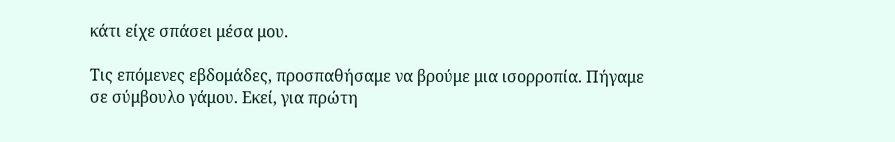κάτι είχε σπάσει μέσα μου.

Τις επόμενες εβδομάδες, προσπαθήσαμε να βρούμε μια ισορροπία. Πήγαμε σε σύμβουλο γάμου. Εκεί, για πρώτη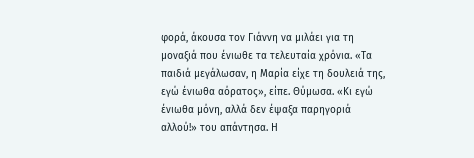φορά, άκουσα τον Γιάννη να μιλάει για τη μοναξιά που ένιωθε τα τελευταία χρόνια. «Τα παιδιά μεγάλωσαν, η Μαρία είχε τη δουλειά της, εγώ ένιωθα αόρατος», είπε. Θύμωσα. «Κι εγώ ένιωθα μόνη, αλλά δεν έψαξα παρηγοριά αλλού!» του απάντησα. Η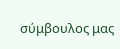σύμβουλος μας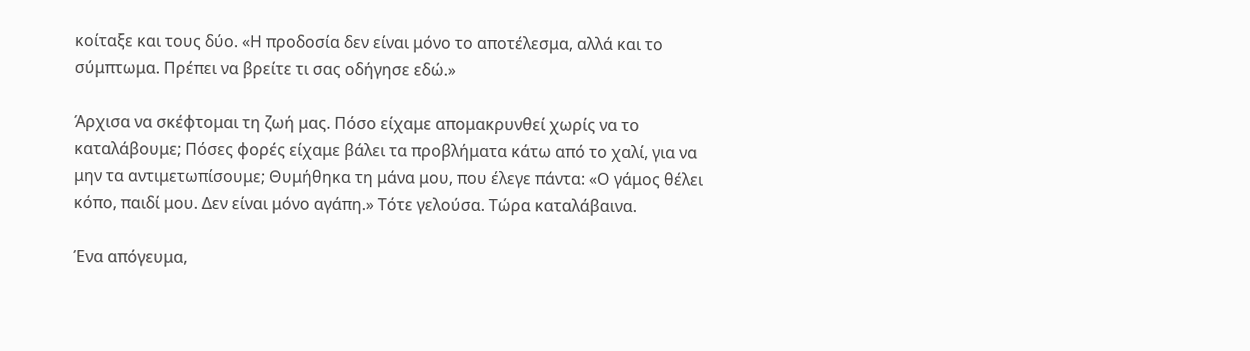κοίταξε και τους δύο. «Η προδοσία δεν είναι μόνο το αποτέλεσμα, αλλά και το σύμπτωμα. Πρέπει να βρείτε τι σας οδήγησε εδώ.»

Άρχισα να σκέφτομαι τη ζωή μας. Πόσο είχαμε απομακρυνθεί χωρίς να το καταλάβουμε; Πόσες φορές είχαμε βάλει τα προβλήματα κάτω από το χαλί, για να μην τα αντιμετωπίσουμε; Θυμήθηκα τη μάνα μου, που έλεγε πάντα: «Ο γάμος θέλει κόπο, παιδί μου. Δεν είναι μόνο αγάπη.» Τότε γελούσα. Τώρα καταλάβαινα.

Ένα απόγευμα,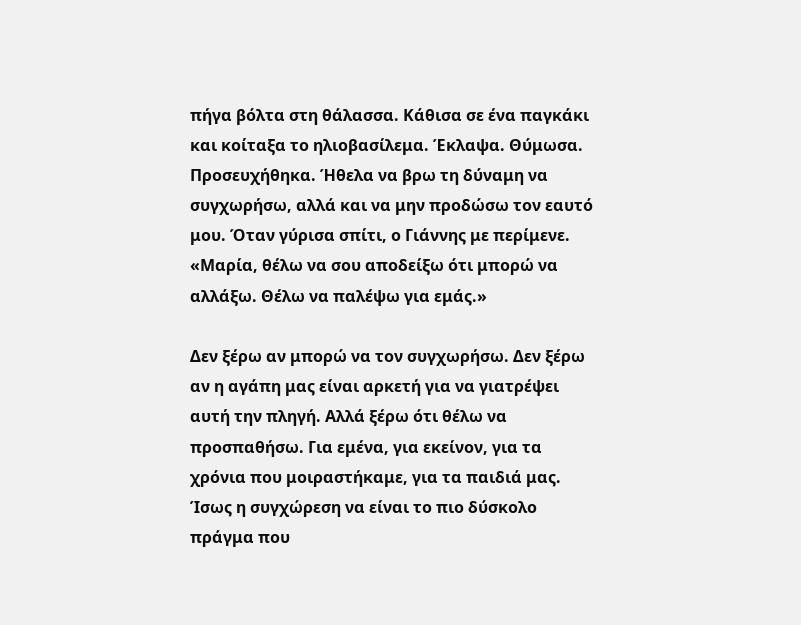πήγα βόλτα στη θάλασσα. Κάθισα σε ένα παγκάκι και κοίταξα το ηλιοβασίλεμα. Έκλαψα. Θύμωσα. Προσευχήθηκα. Ήθελα να βρω τη δύναμη να συγχωρήσω, αλλά και να μην προδώσω τον εαυτό μου. Όταν γύρισα σπίτι, ο Γιάννης με περίμενε. «Μαρία, θέλω να σου αποδείξω ότι μπορώ να αλλάξω. Θέλω να παλέψω για εμάς.»

Δεν ξέρω αν μπορώ να τον συγχωρήσω. Δεν ξέρω αν η αγάπη μας είναι αρκετή για να γιατρέψει αυτή την πληγή. Αλλά ξέρω ότι θέλω να προσπαθήσω. Για εμένα, για εκείνον, για τα χρόνια που μοιραστήκαμε, για τα παιδιά μας. Ίσως η συγχώρεση να είναι το πιο δύσκολο πράγμα που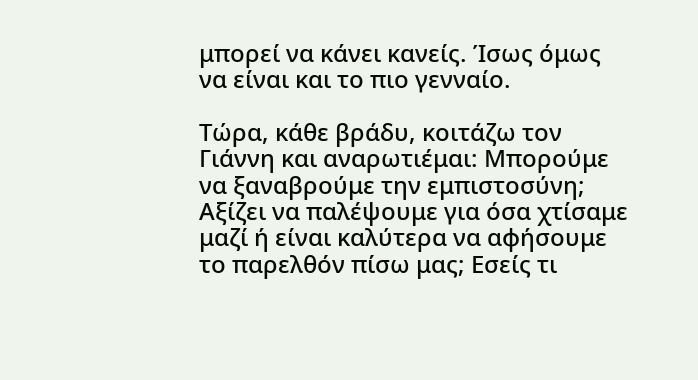μπορεί να κάνει κανείς. Ίσως όμως να είναι και το πιο γενναίο.

Τώρα, κάθε βράδυ, κοιτάζω τον Γιάννη και αναρωτιέμαι: Μπορούμε να ξαναβρούμε την εμπιστοσύνη; Αξίζει να παλέψουμε για όσα χτίσαμε μαζί ή είναι καλύτερα να αφήσουμε το παρελθόν πίσω μας; Εσείς τι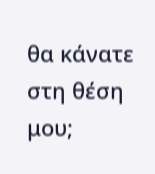θα κάνατε στη θέση μου;